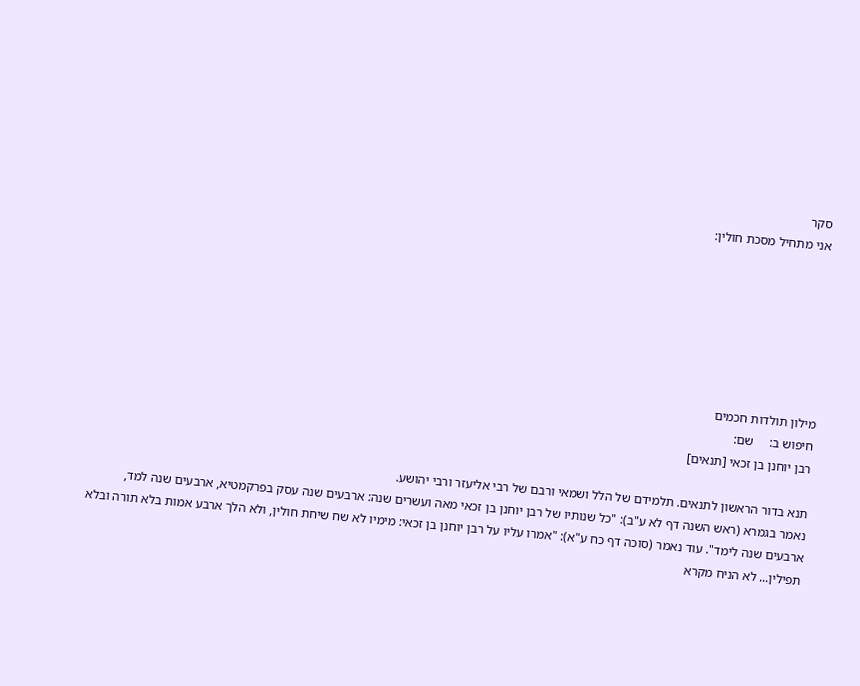סקר
אני מתחיל מסכת חולין:







מילון תולדות חכמים
חיפוש ב:     שם:
רבן יוחנן בן זכאי [תנאים]

תנא בדור הראשון לתנאים. תלמידם של הלל ושמאי ורבם של רבי אליעזר ורבי יהושע.
נאמר בגמרא (ראש השנה דף לא ע"ב): "כל שנותיו של רבן יוחנן בן זכאי מאה ועשרים שנה: ארבעים שנה עסק בפרקמטיא, ארבעים שנה למד, ארבעים שנה לימד". עוד נאמר (סוכה דף כח ע"א): "אמרו עליו על רבן יוחנן בן זכאי: מימיו לא שח שיחת חולין, ולא הלך ארבע אמות בלא תורה ובלא תפילין... לא הניח מקרא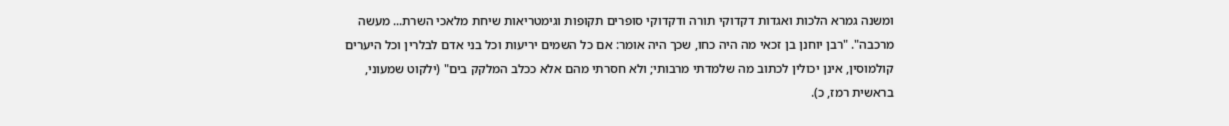ומשנה גמרא הלכות ואגדות דקדוקי תורה ודקדוקי סופרים תקופות וגימטריאות שיחת מלאכי השרת... מעשה מרכבה". "רבן יוחנן בן זכאי מה היה כחו, שכך היה אומר: אם כל השמים יריעות וכל בני אדם לבלרין וכל היערים קולמוסין, אינן יכולין לכתוב מה שלמדתי מרבותי; ולא חסרתי מהם אלא ככלב המלקק בים" (ילקוט שמעוני, בראשית רמז, כ).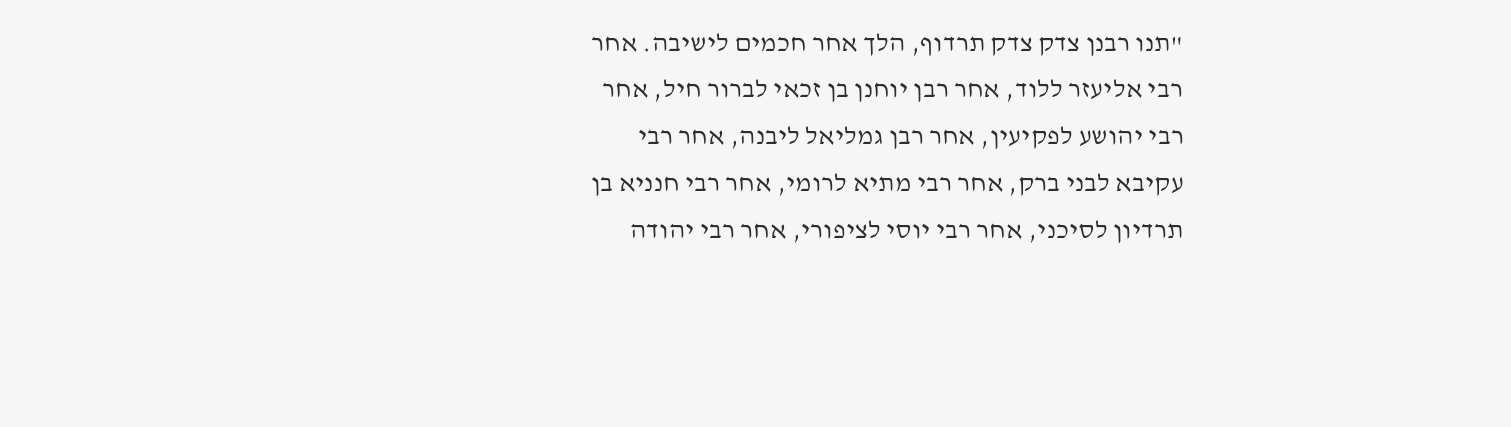"תנו רבנן צדק צדק תרדוף, הלך אחר חכמים לישיבה. אחר רבי אליעזר ללוד, אחר רבן יוחנן בן זכאי לברור חיל, אחר רבי יהושע לפקיעין, אחר רבן גמליאל ליבנה, אחר רבי עקיבא לבני ברק, אחר רבי מתיא לרומי, אחר רבי חנניא בן תרדיון לסיכני, אחר רבי יוסי לציפורי, אחר רבי יהודה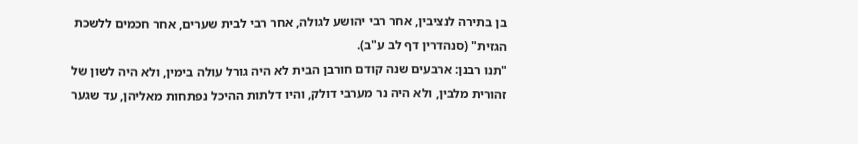בן בתירה לנציבין, אחר רבי יהושע לגולה, אחר רבי לבית שערים, אחר חכמים ללשכת הגזית" (סנהדרין דף לב ע"ב).
"תנו רבנן: ארבעים שנה קודם חורבן הבית לא היה גורל עולה בימין, ולא היה לשון של זהורית מלבין, ולא היה נר מערבי דולק, והיו דלתות ההיכל נפתחות מאליהן, עד שגער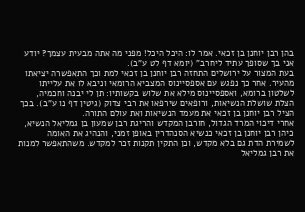בהן רבן יוחנן בן זכאי. אמר לו: היכל היכל! מפני מה אתה מבעית עצמך? יודע אני בך שסופך עתיד ליחרב" (יומא דף לט ע"ב).
בעת המצור על ירושלים התחזה רבן יוחנן בן זכאי למת וכך התאפשרה יציאתו מהעיר. אחר כך נפגש עם אספסיינוס המצביא הרומאי וניבא לו את עלייתו לשלטון ברומא, ואספסיינוס מילא את שלוש בקשותיו: תן לי יבנה וחכמיה, הצלת שושלת הנשיאות, ורופאים שירפאו את רבי צדוק (גיטין דף נו ע"ב). בכך הציל רבן יוחנן בן זכאי את מעמד הנשיאות ואת עולם התורה.
אחרי דיכוי המרד הגדול, חורבן המקדש והריגת רבן שמעון בן גמליאל הנשיא, כיהן רבן יוחנן בן זכאי כנשיא הסנהדרין באופן זמני, והנהיג את האומה לשמירת הדת גם בלא מקדש, וכן התקין תקנות זכר למקדש. משהתאפשר למנות את רבן גמליאל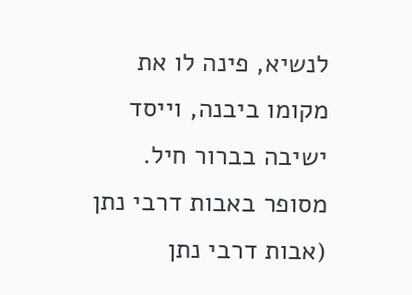לנשיא, פינה לו את מקומו ביבנה, וייסד ישיבה בברור חיל.
מסופר באבות דרבי נתן (אבות דרבי נתן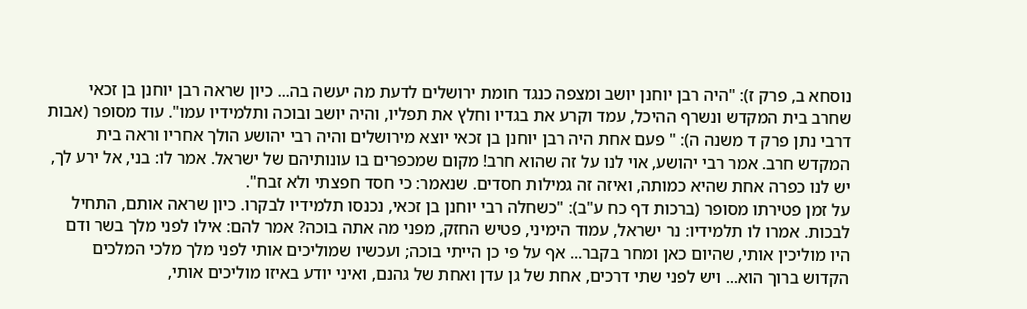נוסחא ב, פרק ז): "היה רבן יוחנן יושב ומצפה כנגד חומת ירושלים לדעת מה יעשה בה... כיון שראה רבן יוחנן בן זכאי שחרב בית המקדש ונשרף ההיכל, עמד וקרע את בגדיו וחלץ את תפליו, והיה יושב ובוכה ותלמידיו עמו". עוד מסופר (אבות דרבי נתן פרק ד משנה ה): " פעם אחת היה רבן יוחנן בן זכאי יוצא מירושלים והיה רבי יהושע הולך אחריו וראה בית המקדש חרב. אמר רבי יהושע, אוי לנו על זה שהוא חרב! מקום שמכפרים בו עונותיהם של ישראל. אמר לו: בני, אל ירע לך, יש לנו כפרה אחת שהיא כמותה, ואיזה זה גמילות חסדים. שנאמר: כי חסד חפצתי ולא זבח".
על זמן פטירתו מסופר (ברכות דף כח ע"ב): "כשחלה רבי יוחנן בן זכאי, נכנסו תלמידיו לבקרו. כיון שראה אותם, התחיל לבכות. אמרו לו תלמידיו: נר ישראל, עמוד הימיני, פטיש החזק, מפני מה אתה בוכה? אמר להם: אילו לפני מלך בשר ודם היו מוליכין אותי, שהיום כאן ומחר בקבר... אף על פי כן הייתי בוכה; ועכשיו שמוליכים אותי לפני מלך מלכי המלכים הקדוש ברוך הוא... ויש לפני שתי דרכים, אחת של גן עדן ואחת של גהנם, ואיני יודע באיזו מוליכים אותי,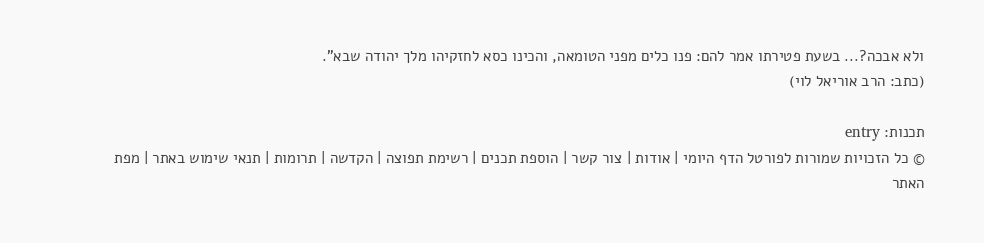ולא אבכה?... בשעת פטירתו אמר להם: פנו כלים מפני הטומאה, והכינו כסא לחזקיהו מלך יהודה שבא".
(כתב: הרב אוריאל לוי)

תכנות: entry
© כל הזכויות שמורות לפורטל הדף היומי | אודות | צור קשר | הוספת תכנים | רשימת תפוצה | הקדשה | תרומות | תנאי שימוש באתר | מפת האתר